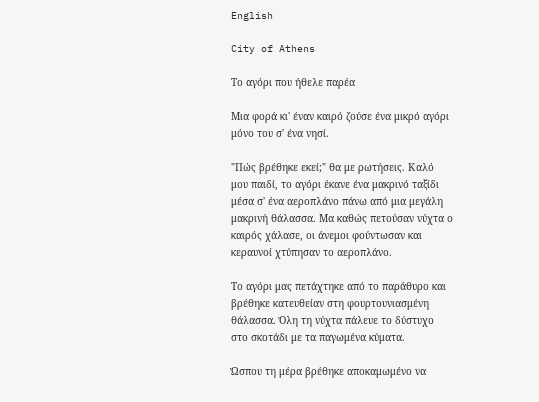English

City of Athens

Το αγόρι που ήθελε παρέα

Μια φορά κι' έναν καιρό ζούσε ένα μικρό αγόρι μόνο του σ' ένα νησί.

"Πώς βρέθηκε εκεί;" θα με ρωτήσεις. Καλό μου παιδί, το αγόρι έκανε ένα μακρινό ταξίδι μέσα σ' ένα αεροπλάνο πάνω από μια μεγάλη μακρινή θάλασσα. Μα καθώς πετούσαν νύχτα ο καιρός χάλασε, οι άνεμοι φούντωσαν και κεραυνοί χτύπησαν το αεροπλάνο.

Το αγόρι μας πετάχτηκε από το παράθυρο και βρέθηκε κατευθείαν στη φουρτουνιασμένη θάλασσα. Όλη τη νύχτα πάλευε το δύστυχο στο σκοτάδι με τα παγωμένα κύματα.

Ώσπου τη μέρα βρέθηκε αποκαμωμένο να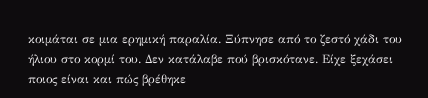κοιμάται σε μια ερημική παραλία. Ξύπνησε από το ζεστό χάδι του ήλιου στο κορμί του. Δεν κατάλαβε πού βρισκότανε. Είχε ξεχάσει ποιος είναι και πώς βρέθηκε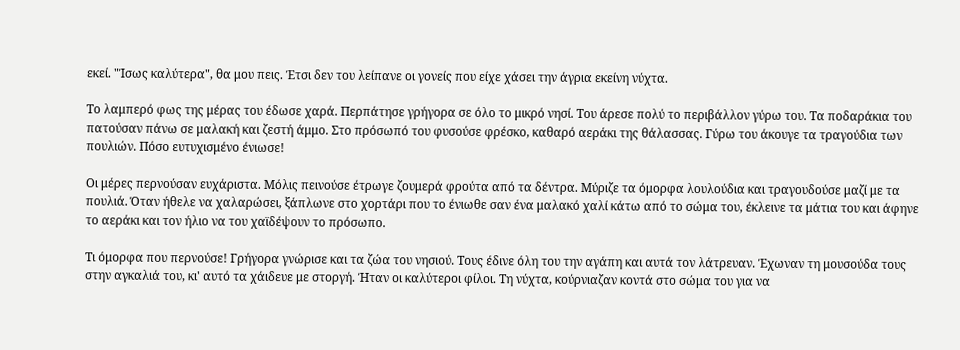εκεί. "Ίσως καλύτερα", θα μου πεις. Έτσι δεν του λείπανε οι γονείς που είχε χάσει την άγρια εκείνη νύχτα.

Το λαμπερό φως της μέρας του έδωσε χαρά. Περπάτησε γρήγορα σε όλο το μικρό νησί. Του άρεσε πολύ το περιβάλλον γύρω του. Τα ποδαράκια του πατούσαν πάνω σε μαλακή και ζεστή άμμο. Στο πρόσωπό του φυσούσε φρέσκο, καθαρό αεράκι της θάλασσας. Γύρω του άκουγε τα τραγούδια των πουλιών. Πόσο ευτυχισμένο ένιωσε!

Οι μέρες περνούσαν ευχάριστα. Μόλις πεινούσε έτρωγε ζουμερά φρούτα από τα δέντρα. Μύριζε τα όμορφα λουλούδια και τραγουδούσε μαζί με τα πουλιά. Όταν ήθελε να χαλαρώσει, ξάπλωνε στο χορτάρι που το ένιωθε σαν ένα μαλακό χαλί κάτω από το σώμα του, έκλεινε τα μάτια του και άφηνε το αεράκι και τον ήλιο να του χαϊδέψουν το πρόσωπο.

Τι όμορφα που περνούσε! Γρήγορα γνώρισε και τα ζώα του νησιού. Τους έδινε όλη του την αγάπη και αυτά τον λάτρευαν. Έχωναν τη μουσούδα τους στην αγκαλιά του, κι' αυτό τα χάιδευε με στοργή. Ήταν οι καλύτεροι φίλοι. Τη νύχτα, κούρνιαζαν κοντά στο σώμα του για να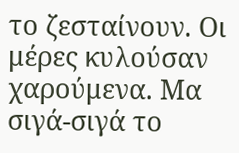το ζεσταίνουν. Οι μέρες κυλούσαν χαρούμενα. Μα σιγά-σιγά το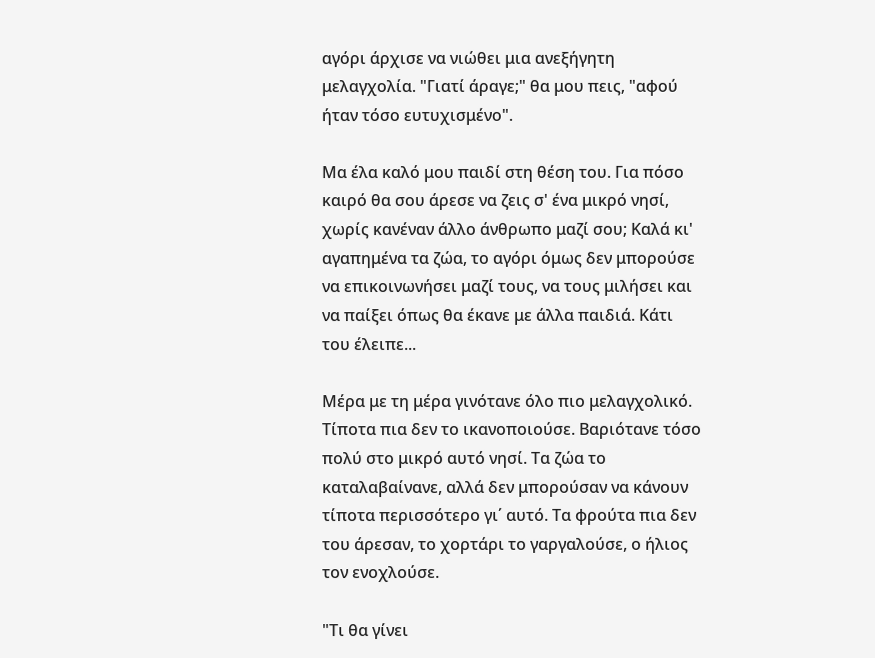αγόρι άρχισε να νιώθει μια ανεξήγητη μελαγχολία. "Γιατί άραγε;" θα μου πεις, "αφού ήταν τόσο ευτυχισμένο".

Μα έλα καλό μου παιδί στη θέση του. Για πόσο καιρό θα σου άρεσε να ζεις σ' ένα μικρό νησί, χωρίς κανέναν άλλο άνθρωπο μαζί σου; Καλά κι' αγαπημένα τα ζώα, το αγόρι όμως δεν μπορούσε να επικοινωνήσει μαζί τους, να τους μιλήσει και να παίξει όπως θα έκανε με άλλα παιδιά. Κάτι του έλειπε...

Μέρα με τη μέρα γινότανε όλο πιο μελαγχολικό. Τίποτα πια δεν το ικανοποιούσε. Βαριότανε τόσο πολύ στο μικρό αυτό νησί. Τα ζώα το καταλαβαίνανε, αλλά δεν μπορούσαν να κάνουν τίποτα περισσότερο γι΄ αυτό. Τα φρούτα πια δεν του άρεσαν, το χορτάρι το γαργαλούσε, ο ήλιος τον ενοχλούσε.

"Τι θα γίνει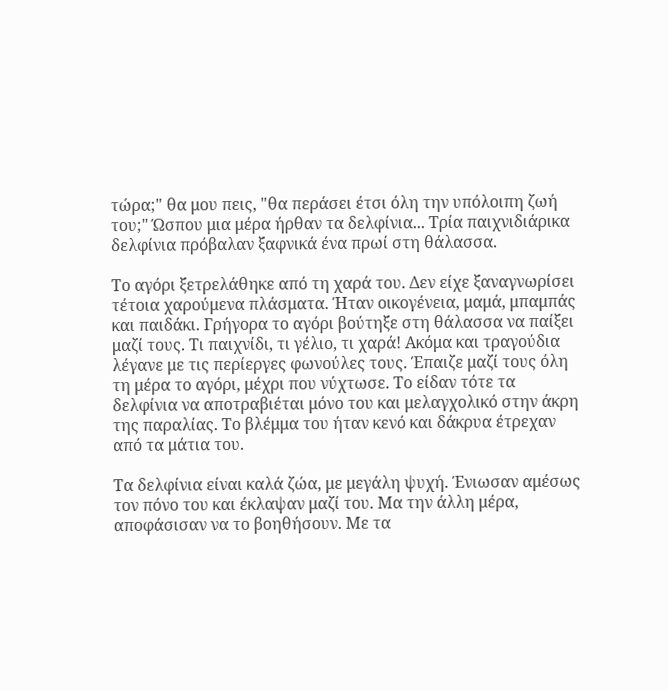τώρα;" θα μου πεις, "θα περάσει έτσι όλη την υπόλοιπη ζωή του;" Ώσπου μια μέρα ήρθαν τα δελφίνια... Τρία παιχνιδιάρικα δελφίνια πρόβαλαν ξαφνικά ένα πρωί στη θάλασσα.

Το αγόρι ξετρελάθηκε από τη χαρά του. Δεν είχε ξαναγνωρίσει τέτοια χαρούμενα πλάσματα. Ήταν οικογένεια, μαμά, μπαμπάς και παιδάκι. Γρήγορα το αγόρι βούτηξε στη θάλασσα να παίξει μαζί τους. Τι παιχνίδι, τι γέλιο, τι χαρά! Ακόμα και τραγούδια λέγανε με τις περίεργες φωνούλες τους. Έπαιζε μαζί τους όλη τη μέρα το αγόρι, μέχρι που νύχτωσε. Το είδαν τότε τα δελφίνια να αποτραβιέται μόνο του και μελαγχολικό στην άκρη της παραλίας. Το βλέμμα του ήταν κενό και δάκρυα έτρεχαν από τα μάτια του.

Τα δελφίνια είναι καλά ζώα, με μεγάλη ψυχή. Ένιωσαν αμέσως τον πόνο του και έκλαψαν μαζί του. Μα την άλλη μέρα, αποφάσισαν να το βοηθήσουν. Με τα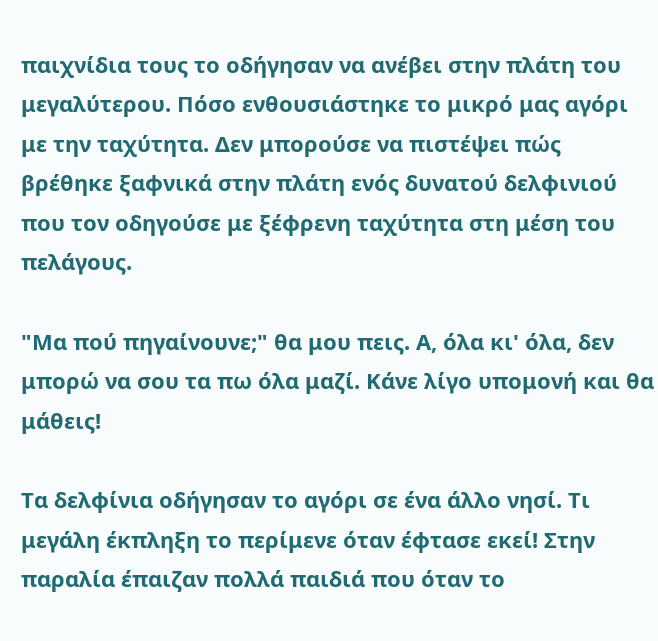παιχνίδια τους το οδήγησαν να ανέβει στην πλάτη του μεγαλύτερου. Πόσο ενθουσιάστηκε το μικρό μας αγόρι με την ταχύτητα. Δεν μπορούσε να πιστέψει πώς βρέθηκε ξαφνικά στην πλάτη ενός δυνατού δελφινιού που τον οδηγούσε με ξέφρενη ταχύτητα στη μέση του πελάγους.

"Μα πού πηγαίνουνε;" θα μου πεις. Α, όλα κι' όλα, δεν μπορώ να σου τα πω όλα μαζί. Κάνε λίγο υπομονή και θα μάθεις!

Τα δελφίνια οδήγησαν το αγόρι σε ένα άλλο νησί. Τι μεγάλη έκπληξη το περίμενε όταν έφτασε εκεί! Στην παραλία έπαιζαν πολλά παιδιά που όταν το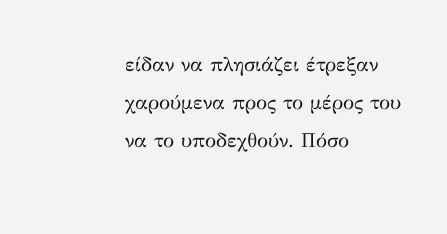είδαν να πλησιάζει έτρεξαν χαρούμενα προς το μέρος του να το υποδεχθούν. Πόσο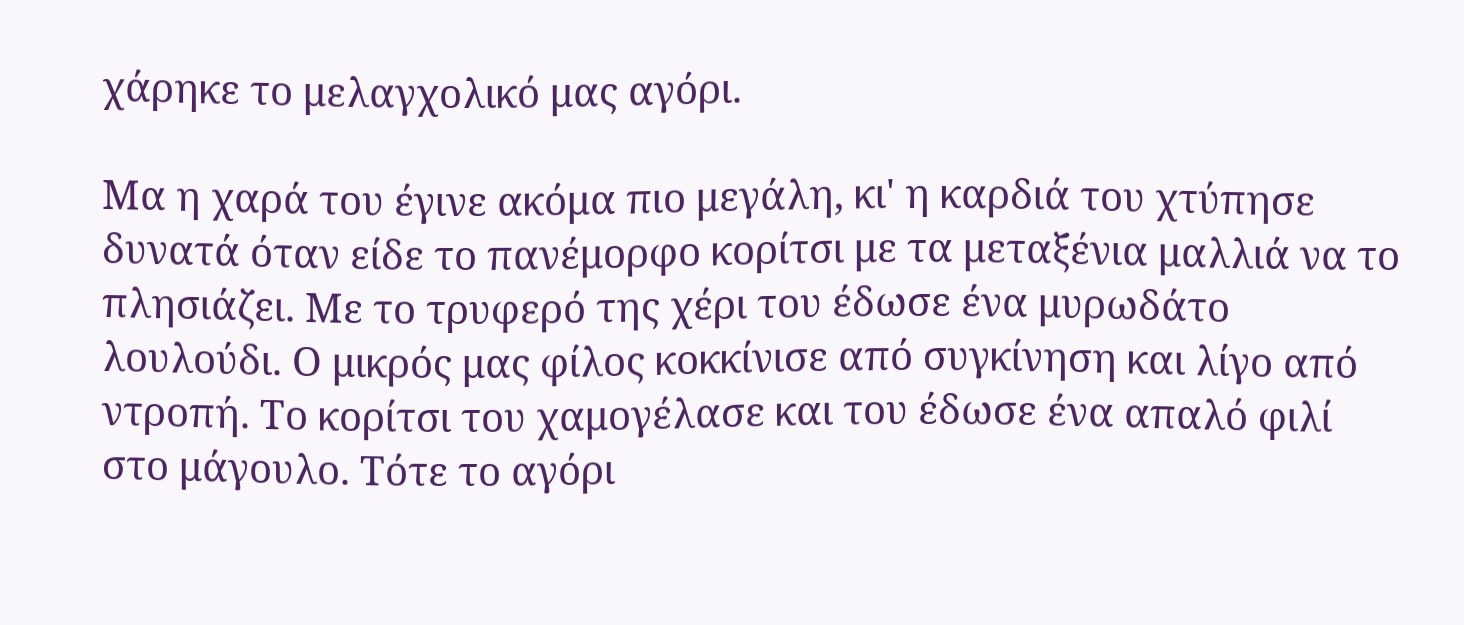χάρηκε το μελαγχολικό μας αγόρι.

Μα η χαρά του έγινε ακόμα πιο μεγάλη, κι' η καρδιά του χτύπησε δυνατά όταν είδε το πανέμορφο κορίτσι με τα μεταξένια μαλλιά να το πλησιάζει. Με το τρυφερό της χέρι του έδωσε ένα μυρωδάτο λουλούδι. Ο μικρός μας φίλος κοκκίνισε από συγκίνηση και λίγο από ντροπή. Το κορίτσι του χαμογέλασε και του έδωσε ένα απαλό φιλί στο μάγουλο. Τότε το αγόρι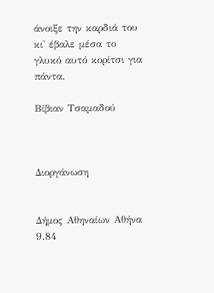άνοιξε την καρδιά του κι' έβαλε μέσα το γλυκό αυτό κορίτσι για πάντα.

Βίβιαν Τσαμαδού



Διοργάνωση


Δήμος Αθηναίων Αθήνα 9.84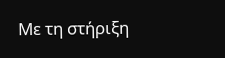Με τη στήριξη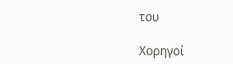του

Χορηγοί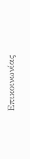Επικοινωνίας